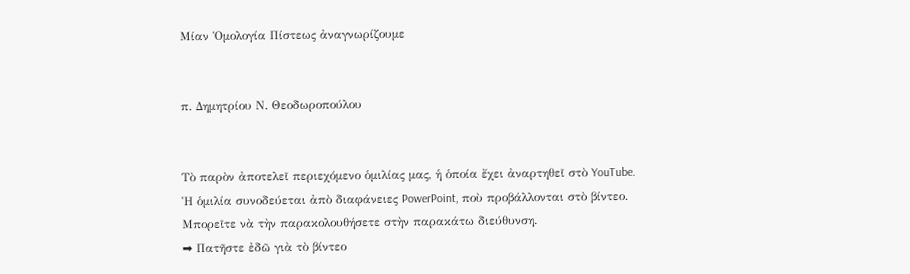Μίαν Ὁμολογία Πίστεως ἀναγνωρίζουμε


π. Δημητρίου Ν. Θεοδωροπούλου


Τὸ παρὸν ἀποτελεῖ περιεχόμενο ὁμιλίας μας, ἡ ὁποία ἔχει ἀναρτηθεῖ στὸ YouTube.
Ἡ ὁμιλία συνοδεύεται ἀπὸ διαφάνειες PowerPoint, ποὺ προβάλλονται στὸ βίντεο.
Μπορεῖτε νὰ τὴν παρακολουθήσετε στὴν παρακάτω διεύθυνση.
➡ Πατῆστε ἐδῶ γιὰ τὸ βίντεο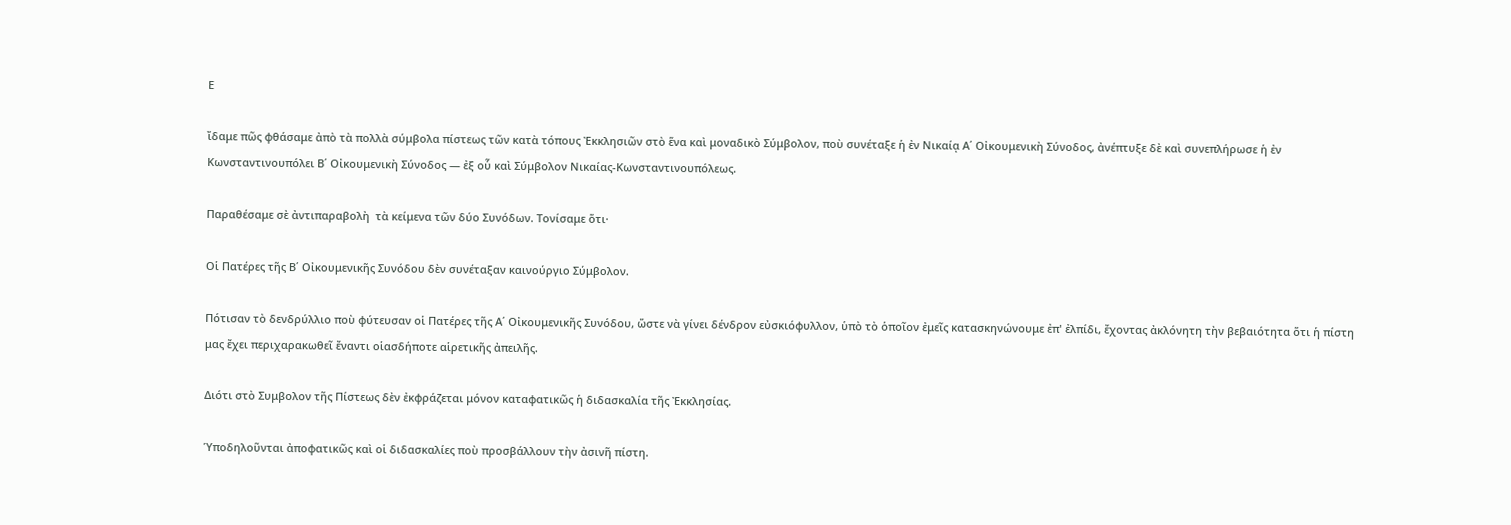Ε

ἴδαμε πῶς φθάσαμε ἀπὸ τὰ πολλὰ σύμβολα πίστεως τῶν κατὰ τόπους Ἐκκλησιῶν στὸ ἕνα καὶ μοναδικὸ Σύμβολον, ποὺ συνέταξε ἡ ἐν Νικαίᾳ Α΄ Οἰκουμενικὴ Σύνοδος, ἀνέπτυξε δὲ καὶ συνεπλήρωσε ἡ ἐν Κωνσταντινουπόλει Β΄ Οἰκουμενικὴ Σύνοδος — ἐξ οὗ καὶ Σύμβολον Νικαίας-Κωνσταντινουπόλεως.

Παραθέσαμε σὲ ἀντιπαραβολὴ  τὰ κείμενα τῶν δύο Συνόδων. Τονίσαμε ὅτι·

Οἱ Πατέρες τῆς Β΄ Οἰκουμενικῆς Συνόδου δὲν συνέταξαν καινούργιο Σύμβολον.

Πότισαν τὸ δενδρύλλιο ποὺ φύτευσαν οἱ Πατέρες τῆς Α΄ Οἰκουμενικῆς Συνόδου, ὥστε νὰ γίνει δένδρον εὐσκιόφυλλον, ὑπὸ τὸ ὁποῖον ἐμεῖς κατασκηνώνουμε ἐπ' ἐλπίδι, ἔχοντας ἀκλόνητη τὴν βεβαιότητα ὅτι ἡ πίστη μας ἔχει περιχαρακωθεῖ ἔναντι οἱασδήποτε αἱρετικῆς ἀπειλῆς.

Διότι στὸ Συμβολον τῆς Πίστεως δὲν ἐκφράζεται μόνον καταφατικῶς ἡ διδασκαλία τῆς Ἐκκλησίας.

Ὑποδηλοῦνται ἀποφατικῶς καὶ οἱ διδασκαλίες ποὺ προσβάλλουν τὴν ἀσινῆ πίστη.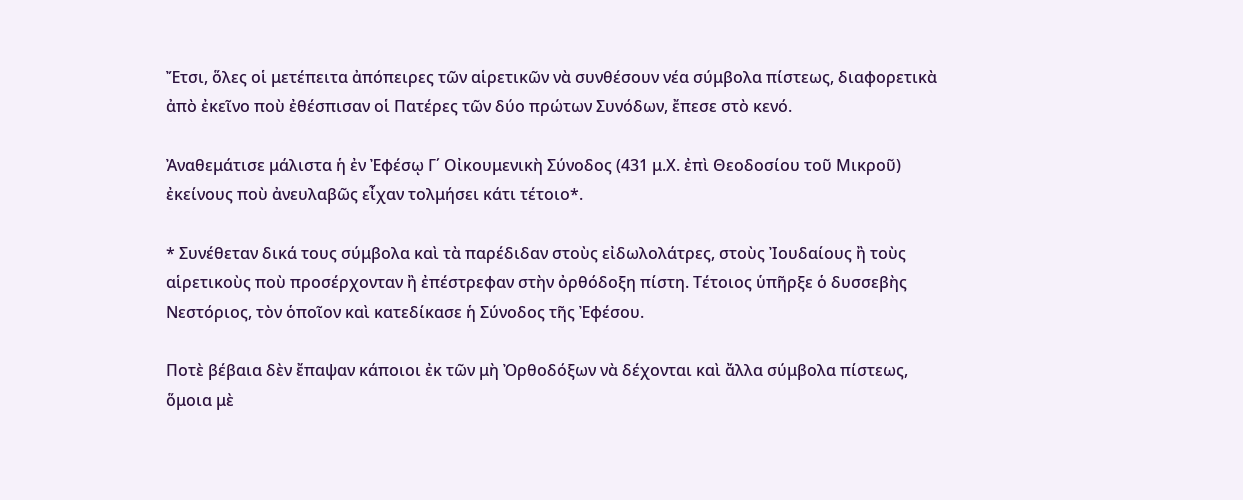Ἔτσι, ὅλες οἱ μετέπειτα ἀπόπειρες τῶν αἱρετικῶν νὰ συνθέσουν νέα σύμβολα πίστεως, διαφορετικὰ ἀπὸ ἐκεῖνο ποὺ ἐθέσπισαν οἱ Πατέρες τῶν δύο πρώτων Συνόδων, ἔπεσε στὸ κενό.

Ἀναθεμάτισε μάλιστα ἡ ἐν Ἐφέσῳ Γ΄ Οἰκουμενικὴ Σύνοδος (431 μ.Χ. ἐπὶ Θεοδοσίου τοῦ Μικροῦ) ἐκείνους ποὺ ἀνευλαβῶς εἶχαν τολμήσει κάτι τέτοιο*.

* Συνέθεταν δικά τους σύμβολα καὶ τὰ παρέδιδαν στοὺς εἰδωλολάτρες, στοὺς Ἰουδαίους ἢ τοὺς αἱρετικοὺς ποὺ προσέρχονταν ἢ ἐπέστρεφαν στὴν ὀρθόδοξη πίστη. Τέτοιος ὑπῆρξε ὁ δυσσεβὴς Νεστόριος, τὸν ὁποῖον καὶ κατεδίκασε ἡ Σύνοδος τῆς Ἐφέσου.

Ποτὲ βέβαια δὲν ἔπαψαν κάποιοι ἐκ τῶν μὴ Ὀρθοδόξων νὰ δέχονται καὶ ἄλλα σύμβολα πίστεως, ὅμοια μὲ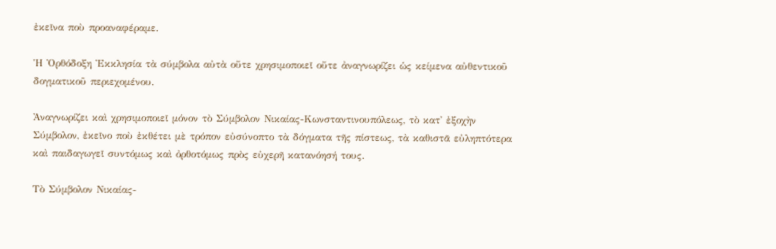ἐκεῖνα ποὺ προαναφέραμε.

Ἡ Ὀρθόδοξη Ἐκκλησία τὰ σύμβολα αὐτὰ οὔτε χρησιμοποιεῖ οὔτε ἀναγνωρίζει ὡς κείμενα αὐθεντικοῦ δογματικοῦ περιεχομένου.

Ἀναγνωρίζει καὶ χρησιμοποιεῖ μόνον τὸ Σύμβολον Νικαίας-Κωνσταντινουπόλεως, τὸ κατ' ἐξοχὴν Σύμβολον, ἐκεῖνο ποὺ ἐκθέτει μὲ τρόπον εὐσύνοπτο τὰ δόγματα τῆς πίστεως, τὰ καθιστᾶ εὐληπτότερα καὶ παιδαγωγεῖ συντόμως καὶ ὀρθοτόμως πρὸς εὐχερῆ κατανόησή τους.

Τὸ Σύμβολον Νικαίας-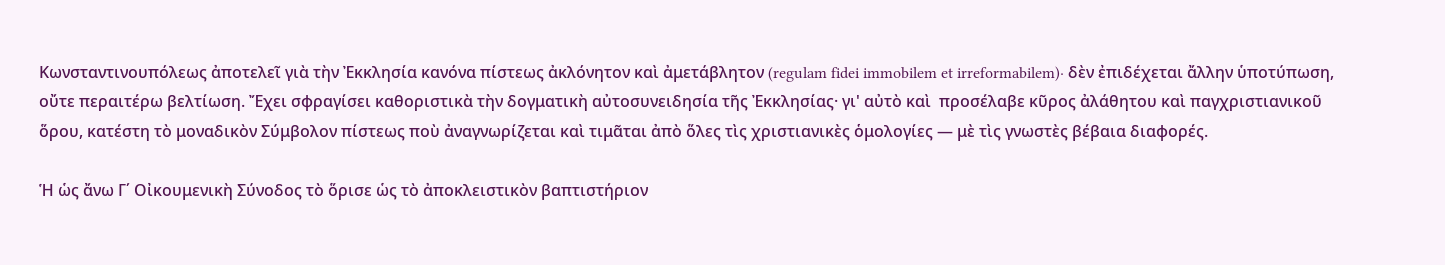Κωνσταντινουπόλεως ἀποτελεῖ γιὰ τὴν Ἐκκλησία κανόνα πίστεως ἀκλόνητον καὶ ἀμετάβλητον (regulam fidei immobilem et irreformabilem)· δὲν ἐπιδέχεται ἄλλην ὑποτύπωση, οὔτε περαιτέρω βελτίωση. Ἔχει σφραγίσει καθοριστικὰ τὴν δογματικὴ αὐτοσυνειδησία τῆς Ἐκκλησίας· γι' αὐτὸ καὶ  προσέλαβε κῦρος ἀλάθητου καὶ παγχριστιανικοῦ ὅρου, κατέστη τὸ μοναδικὸν Σύμβολον πίστεως ποὺ ἀναγνωρίζεται καὶ τιμᾶται ἀπὸ ὅλες τὶς χριστιανικὲς ὁμολογίες — μὲ τὶς γνωστὲς βέβαια διαφορές.

Ἡ ὡς ἄνω Γ΄ Οἰκουμενικὴ Σύνοδος τὸ ὅρισε ὡς τὸ ἀποκλειστικὸν βαπτιστήριον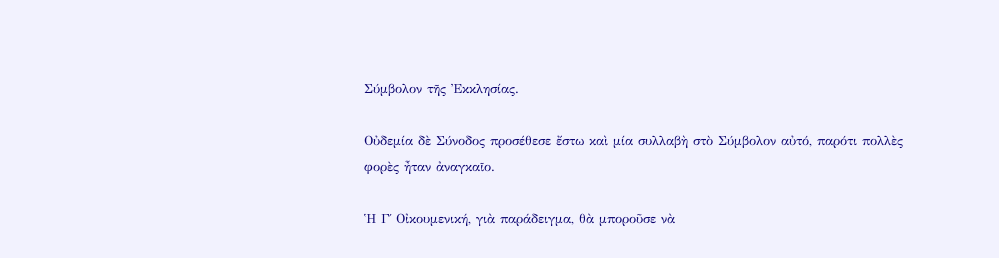Σύμβολον τῆς Ἐκκλησίας.

Οὐδεμία δὲ Σύνοδος προσέθεσε ἔστω καὶ μία συλλαβὴ στὸ Σύμβολον αὐτό, παρότι πολλὲς φορὲς ἦταν ἀναγκαῖο.

Ἡ Γ΄ Οἰκουμενική, γιὰ παράδειγμα, θὰ μποροῦσε νὰ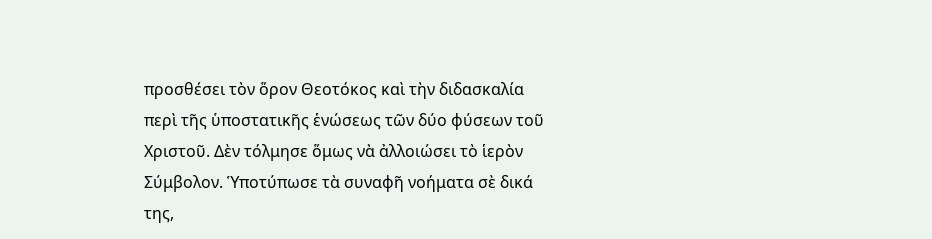προσθέσει τὸν ὅρον Θεοτόκος καὶ τὴν διδασκαλία περὶ τῆς ὑποστατικῆς ἑνώσεως τῶν δύο φύσεων τοῦ Χριστοῦ. Δὲν τόλμησε ὅμως νὰ ἀλλοιώσει τὸ ἱερὸν Σύμβολον. Ὑποτύπωσε τὰ συναφῆ νοήματα σὲ δικά της,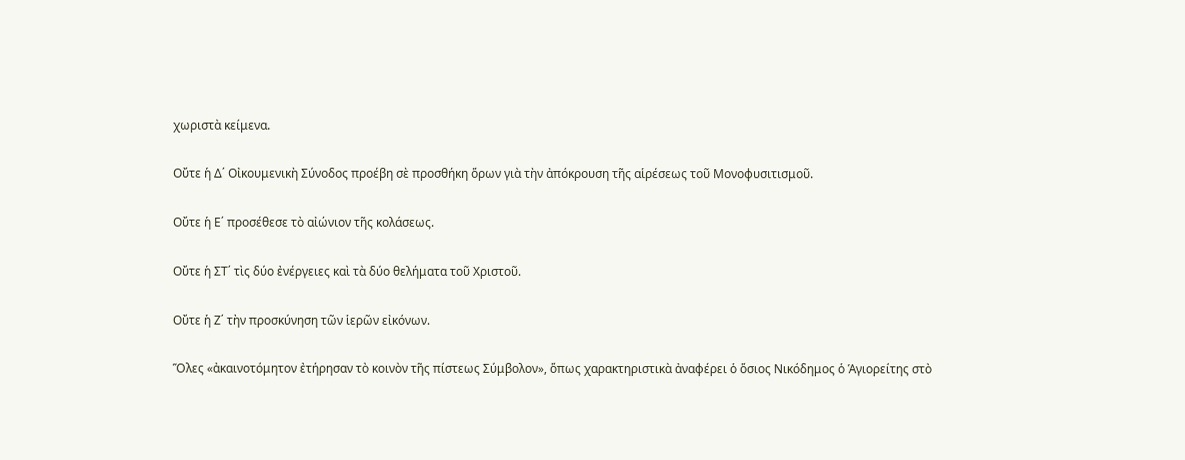χωριστὰ κείμενα.

Οὔτε ἡ Δ΄ Οἰκουμενικὴ Σύνοδος προέβη σὲ προσθήκη ὅρων γιὰ τὴν ἀπόκρουση τῆς αἱρέσεως τοῦ Μονοφυσιτισμοῦ.

Οὔτε ἡ Ε΄ προσέθεσε τὸ αἰώνιον τῆς κολάσεως.

Οὔτε ἡ ΣΤ΄ τὶς δύο ἐνέργειες καὶ τὰ δύο θελήματα τοῦ Χριστοῦ.

Οὔτε ἡ Ζ΄ τὴν προσκύνηση τῶν ἱερῶν εἰκόνων.

Ὅλες «ἀκαινοτόμητον ἐτήρησαν τὸ κοινὸν τῆς πίστεως Σύμβολον», ὅπως χαρακτηριστικὰ ἀναφέρει ὁ ὅσιος Νικόδημος ὁ Ἁγιορείτης στὸ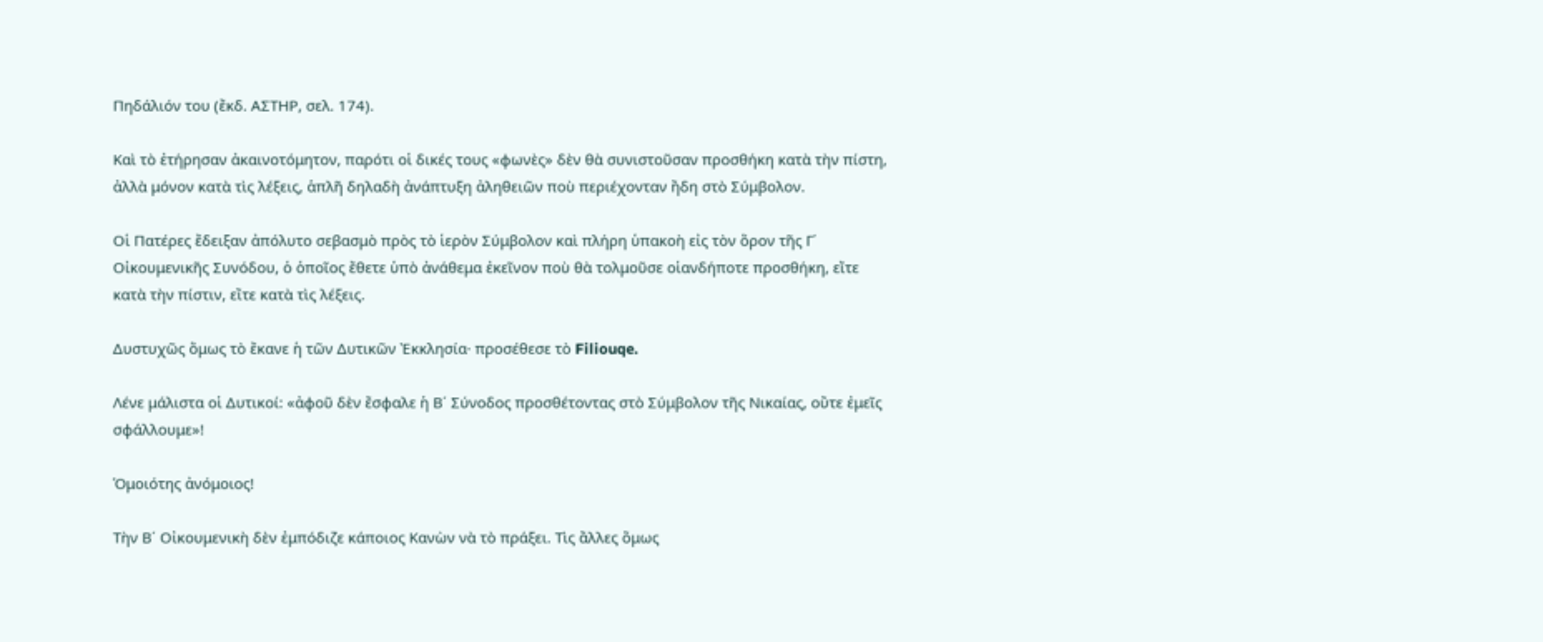Πηδάλιόν του (ἔκδ. ΑΣΤΗΡ, σελ. 174).

Καὶ τὸ ἐτήρησαν ἀκαινοτόμητον, παρότι οἱ δικές τους «φωνὲς» δὲν θὰ συνιστοῦσαν προσθήκη κατὰ τὴν πίστη, ἀλλὰ μόνον κατὰ τὶς λέξεις, ἁπλῆ δηλαδὴ ἀνάπτυξη ἀληθειῶν ποὺ περιέχονταν ἤδη στὸ Σύμβολον.

Οἱ Πατέρες ἔδειξαν ἀπόλυτο σεβασμὸ πρὸς τὸ ἱερὸν Σύμβολον καὶ πλήρη ὑπακοὴ εἰς τὸν ὅρον τῆς Γ΄ Οἰκουμενικῆς Συνόδου, ὁ ὁποῖος ἔθετε ὑπὸ ἀνάθεμα ἐκεῖνον ποὺ θὰ τολμοῦσε οἱανδήποτε προσθήκη, εἴτε κατὰ τὴν πίστιν, εἴτε κατὰ τὶς λέξεις.

Δυστυχῶς ὅμως τὸ ἔκανε ἡ τῶν Δυτικῶν Ἐκκλησία· προσέθεσε τὸ Filiouqe.

Λένε μάλιστα οἱ Δυτικοί: «ἀφοῦ δὲν ἔσφαλε ἡ Β΄ Σύνοδος προσθέτοντας στὸ Σύμβολον τῆς Νικαίας, οὔτε ἐμεῖς σφάλλουμε»!

Ὁμοιότης ἀνόμοιος!

Τὴν Β΄ Οἰκουμενικὴ δὲν ἐμπόδιζε κάποιος Κανὼν νὰ τὸ πράξει. Τὶς ἄλλες ὅμως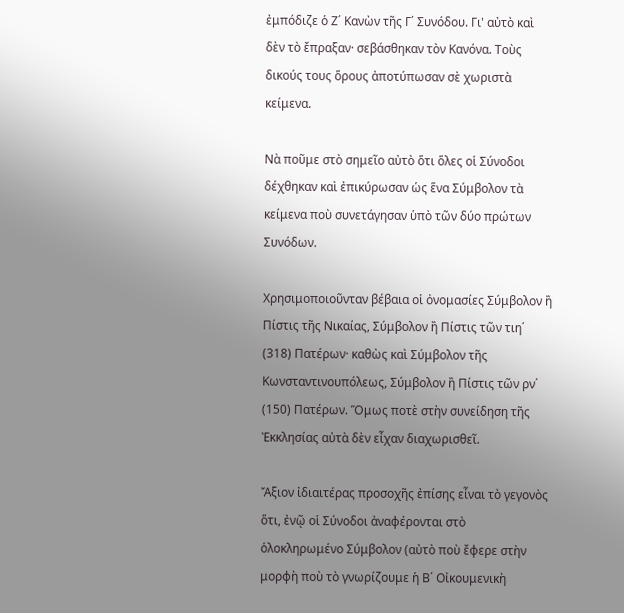ἐμπόδιζε ὁ Ζ΄ Κανὼν τῆς Γ΄ Συνόδου. Γι' αὐτὸ καὶ δὲν τὸ ἔπραξαν· σεβάσθηκαν τὸν Κανόνα. Τοὺς δικούς τους ὅρους ἀποτύπωσαν σὲ χωριστὰ κείμενα.

Νὰ ποῦμε στὸ σημεῖο αὐτὸ ὅτι ὅλες οἱ Σύνοδοι δέχθηκαν καὶ ἐπικύρωσαν ὡς ἕνα Σύμβολον τὰ κείμενα ποὺ συνετάγησαν ὑπὸ τῶν δύο πρώτων Συνόδων.

Χρησιμοποιοῦνταν βέβαια οἱ ὀνομασίες Σύμβολον ἢ Πίστις τῆς Νικαίας, Σύμβολον ἢ Πίστις τῶν τιη΄ (318) Πατέρων· καθὼς καὶ Σύμβολον τῆς Κωνσταντινουπόλεως, Σύμβολον ἢ Πίστις τῶν ρν΄ (150) Πατέρων. Ὅμως ποτὲ στὴν συνείδηση τῆς Ἐκκλησίας αὐτὰ δὲν εἶχαν διαχωρισθεῖ.

Ἄξιον ἰδιαιτέρας προσοχῆς ἐπίσης εἶναι τὸ γεγονὸς ὅτι, ἐνῷ οἱ Σύνοδοι ἀναφέρονται στὸ ὁλοκληρωμένο Σύμβολον (αὐτὸ ποὺ ἔφερε στὴν μορφὴ ποὺ τὸ γνωρίζουμε ἡ Β΄ Οἰκουμενικὴ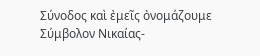Σύνοδος καὶ ἐμεῖς ὀνομάζουμε Σύμβολον Νικαίας-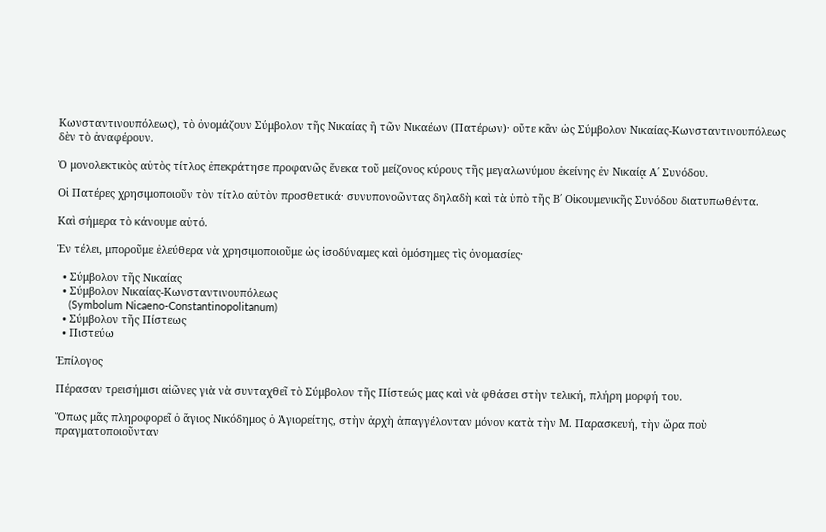Κωνσταντινουπόλεως), τὸ ὀνομάζουν Σύμβολον τῆς Νικαίας ἢ τῶν Νικαέων (Πατέρων)· οὔτε κἂν ὡς Σύμβολον Νικαίας-Κωνσταντινουπόλεως δὲν τὸ ἀναφέρουν.

Ὁ μονολεκτικὸς αὐτὸς τίτλος ἐπεκράτησε προφανῶς ἕνεκα τοῦ μείζονος κύρους τῆς μεγαλωνύμου ἐκείνης ἐν Νικαίᾳ Α΄ Συνόδου.

Οἱ Πατέρες χρησιμοποιοῦν τὸν τίτλο αὐτὸν προσθετικά· συνυπονοῶντας δηλαδὴ καὶ τὰ ὑπὸ τῆς Β΄ Οἰκουμενικῆς Συνόδου διατυπωθέντα.

Καὶ σήμερα τὸ κάνουμε αὐτό.

Ἐν τέλει, μποροῦμε ἐλεύθερα νὰ χρησιμοποιοῦμε ὡς ἰσοδύναμες καὶ ὁμόσημες τὶς ὀνομασίες·

  • Σύμβολον τῆς Νικαίας
  • Σύμβολον Νικαίας-Κωνσταντινουπόλεως
    (Symbolum Nicaeno-Constantinopolitanum)
  • Σύμβολον τῆς Πίστεως
  • Πιστεύω

Ἐπίλογος

Πέρασαν τρεισήμισι αἰῶνες γιὰ νὰ συνταχθεῖ τὸ Σύμβολον τῆς Πίστεώς μας καὶ νὰ φθάσει στὴν τελική, πλήρη μορφή του.

Ὅπως μᾶς πληροφορεῖ ὁ ἅγιος Νικόδημος ὁ Ἁγιορείτης, στὴν ἀρχὴ ἀπαγγέλονταν μόνον κατὰ τὴν Μ. Παρασκευή, τὴν ὥρα ποὺ πραγματοποιοῦνταν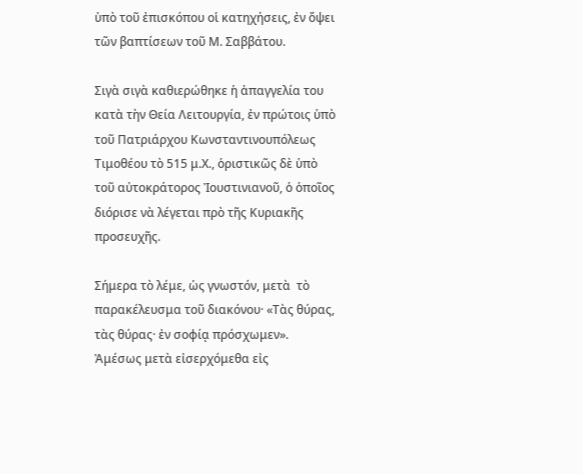ὑπὸ τοῦ ἐπισκόπου οἱ κατηχήσεις, ἐν ὄψει τῶν βαπτίσεων τοῦ Μ. Σαββάτου.

Σιγὰ σιγὰ καθιερώθηκε ἡ ἀπαγγελία του κατὰ τὴν Θεία Λειτουργία, ἐν πρώτοις ὑπὸ τοῦ Πατριάρχου Κωνσταντινουπόλεως Τιμοθέου τὸ 515 μ.Χ., ὁριστικῶς δὲ ὑπὸ τοῦ αὐτοκράτορος Ἰουστινιανοῦ, ὁ ὁποῖος διόρισε νὰ λέγεται πρὸ τῆς Κυριακῆς προσευχῆς.

Σήμερα τὸ λέμε, ὡς γνωστόν, μετὰ  τὸ παρακέλευσμα τοῦ διακόνου· «Τὰς θύρας, τὰς θύρας· ἐν σοφίᾳ πρόσχωμεν». Ἀμέσως μετὰ εἰσερχόμεθα εἰς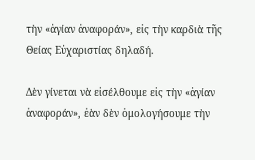τὴν «ἁγίαν ἀναφοράν», εἰς τὴν καρδιὰ τῆς Θείας Εὐχαριστίας δηλαδή.

Δὲν γίνεται νὰ εἰσέλθουμε εἰς τὴν «ἁγίαν ἀναφοράν», ἐὰν δὲν ὁμολογήσουμε τὴν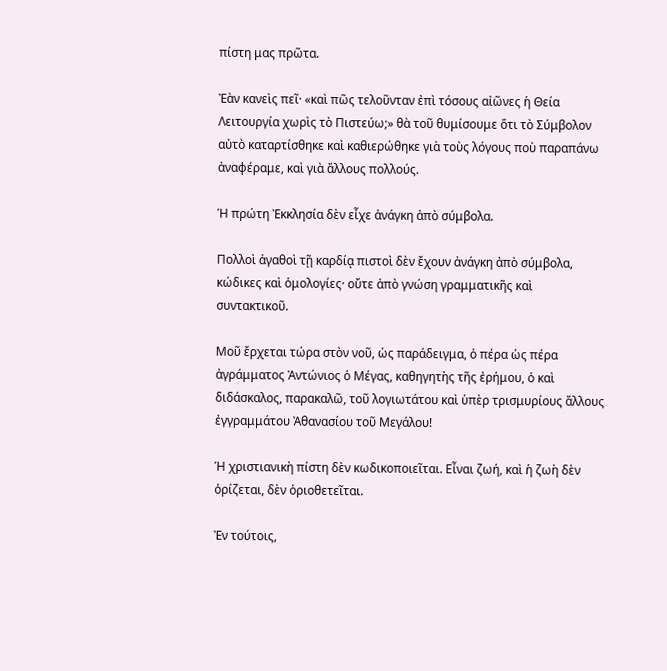πίστη μας πρῶτα.

Ἐὰν κανεὶς πεῖ· «καὶ πῶς τελοῦνταν ἐπὶ τόσους αἰῶνες ἡ Θεία Λειτουργία χωρὶς τὸ Πιστεύω;» θὰ τοῦ θυμίσουμε ὅτι τὸ Σύμβολον αὐτὸ καταρτίσθηκε καὶ καθιερώθηκε γιὰ τοὺς λόγους ποὺ παραπάνω ἀναφέραμε, καὶ γιὰ ἄλλους πολλούς.

Ἡ πρώτη Ἐκκλησία δὲν εἶχε ἀνάγκη ἀπὸ σύμβολα.

Πολλοὶ ἀγαθοὶ τῇ καρδίᾳ πιστοὶ δὲν ἔχουν ἀνάγκη ἀπὸ σύμβολα, κώδικες καὶ ὁμολογίες· οὔτε ἀπὸ γνώση γραμματικῆς καὶ συντακτικοῦ.

Μοῦ ἔρχεται τώρα στὸν νοῦ, ὡς παράδειγμα, ὁ πέρα ὡς πέρα ἀγράμματος Ἀντώνιος ὁ Μέγας, καθηγητὴς τῆς ἐρήμου, ὁ καὶ διδάσκαλος, παρακαλῶ, τοῦ λογιωτάτου καὶ ὑπὲρ τρισμυρίους ἄλλους ἐγγραμμάτου Ἀθανασίου τοῦ Μεγάλου!

Ἡ χριστιανικὴ πίστη δὲν κωδικοποιεῖται. Εἶναι ζωή, καὶ ἡ ζωὴ δὲν ὁρίζεται, δὲν ὁριοθετεῖται.

Ἐν τούτοις,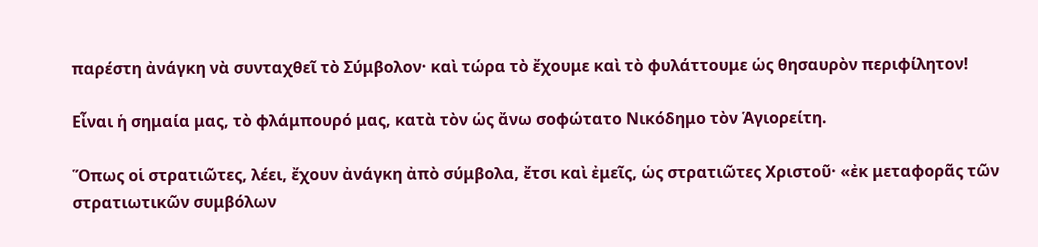παρέστη ἀνάγκη νὰ συνταχθεῖ τὸ Σύμβολον· καὶ τώρα τὸ ἔχουμε καὶ τὸ φυλάττουμε ὡς θησαυρὸν περιφίλητον!

Εἶναι ἡ σημαία μας, τὸ φλάμπουρό μας, κατὰ τὸν ὡς ἄνω σοφώτατο Νικόδημο τὸν Ἁγιορείτη.

Ὅπως οἱ στρατιῶτες, λέει, ἔχουν ἀνάγκη ἀπὸ σύμβολα, ἔτσι καὶ ἐμεῖς, ὡς στρατιῶτες Χριστοῦ· «ἐκ μεταφορᾶς τῶν στρατιωτικῶν συμβόλων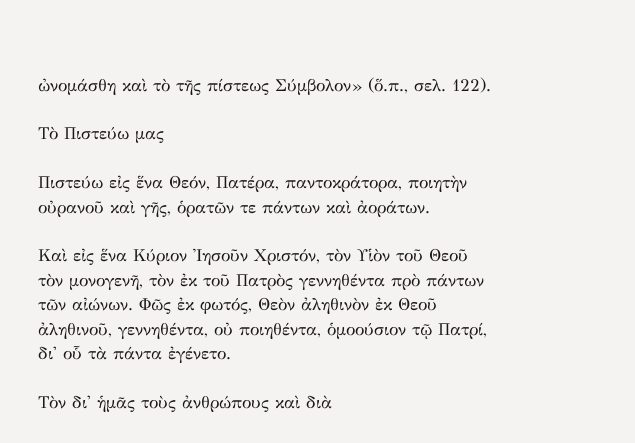ὠνομάσθη καὶ τὸ τῆς πίστεως Σύμβολον» (ὅ.π., σελ. 122).

Τὸ Πιστεύω μας

Πιστεύω εἰς ἕνα Θεόν, Πατέρα, παντοκράτορα, ποιητὴν οὐρανοῦ καὶ γῆς, ὁρατῶν τε πάντων καὶ ἀοράτων.

Καὶ εἰς ἕνα Κύριον Ἰησοῦν Χριστόν, τὸν Υἱὸν τοῦ Θεοῦ τὸν μονογενῆ, τὸν ἐκ τοῦ Πατρὸς γεννηθέντα πρὸ πάντων τῶν αἰώνων. Φῶς ἐκ φωτός, Θεὸν ἀληθινὸν ἐκ Θεοῦ ἀληθινοῦ, γεννηθέντα, οὐ ποιηθέντα, ὁμοούσιον τῷ Πατρί, δι' οὗ τὰ πάντα ἐγένετο.

Τὸν δι' ἡμᾶς τοὺς ἀνθρώπους καὶ διὰ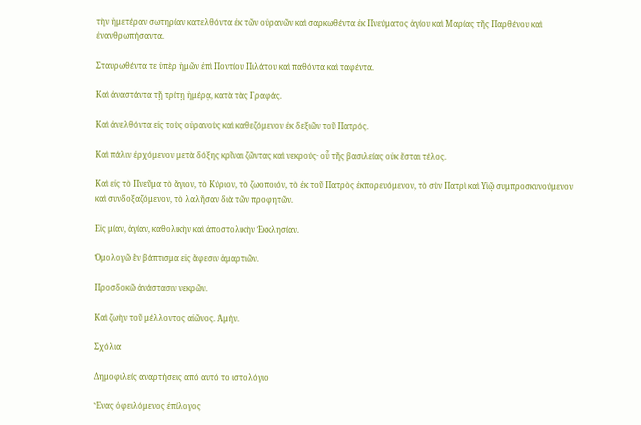τὴν ἡμετέραν σωτηρίαν κατελθόντα ἐκ τῶν οὐρανῶν καὶ σαρκωθέντα ἐκ Πνεύματος ἁγίου καὶ Μαρίας τῆς Παρθένου καὶ ἐνανθρωπήσαντα.

Σταυρωθέντα τε ὑπὲρ ἡμῶν ἐπὶ Ποντίου Πιλάτου καὶ παθόντα καὶ ταφέντα.

Καὶ ἀναστάντα τῇ τρίτῃ ἡμέρᾳ, κατὰ τὰς Γραφάς.

Καὶ ἀνελθόντα εἰς τοὺς οὐρανοὺς καὶ καθεζόμενον ἐκ δεξιῶν τοῦ Πατρός.

Καὶ πάλιν ἐρχόμενον μετὰ δόξης κρῖναι ζῶντας καὶ νεκρούς· οὗ τῆς βασιλείας οὐκ ἔσται τέλος.

Καὶ εἰς τὸ Πνεῦμα τὸ ἅγιον, τὸ Κύριον, τὸ ζωοποιόν, τὸ ἐκ τοῦ Πατρὸς ἐκπορευόμενον, τὸ σὺν Πατρὶ καὶ Υἱῷ συμπροσκυνούμενον καὶ συνδοξαζόμενον, τὸ λαλῆσαν διὰ τῶν προφητῶν.

Εἰς μίαν, ἁγίαν, καθολικὴν καὶ ἀποστολικὴν Ἐκκλησίαν.

Ὁμολογῶ ἓν βάπτισμα εἰς ἄφεσιν ἁμαρτιῶν.

Προσδοκῶ ἀνάστασιν νεκρῶν.

Καὶ ζωὴν τοῦ μέλλοντος αἰῶνος. Ἀμήν.

Σχόλια

Δημοφιλείς αναρτήσεις από αυτό το ιστολόγιο

Ἕνας ὀφειλόμενος ἐπίλογος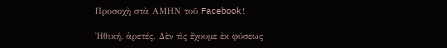Προσοχὴ στὰ ΑΜΗΝ τοῦ Facebook!

Ἠθική, ἀρετές. Δὲν τὶς ἔχουμε ἐκ φύσεως